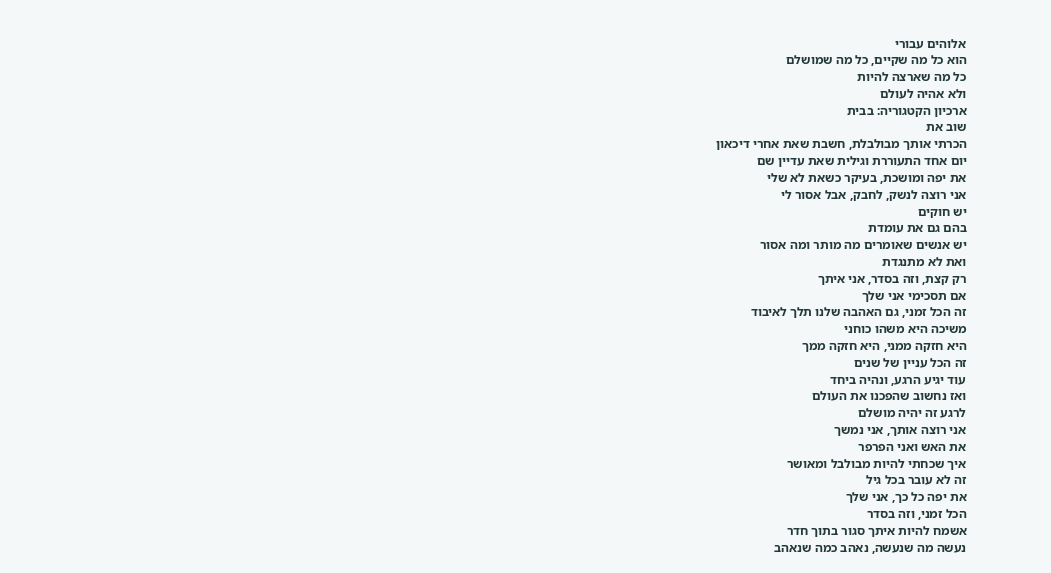אלוהים עבורי
הוא כל מה שקיים, כל מה שמושלם
כל מה שארצה להיות
ולא אהיה לעולם
ארכיון הקטגוריה: בבית
שוב את
הכרתי אותך מבולבלת, חשבת שאת אחרי דיכאון
יום אחד התעוררת וגילית שאת עדיין שם
את יפה ומושכת, בעיקר כשאת לא שלי
אני רוצה לנשק, לחבק, אבל אסור לי
יש חוקים
בהם גם את עומדת
יש אנשים שאומרים מה מותר ומה אסור
ואת לא מתנגדת
רק קצת, וזה בסדר, אני איתך
אם תסכימי אני שלך
זה הכל זמני, גם האהבה שלנו תלך לאיבוד
משיכה היא משהו כוחני
היא חזקה ממני, היא חזקה ממך
זה הכל עניין של שנים
עוד יגיע הרגע, ונהיה ביחד
ואז נחשוב שהפכנו את העולם
לרגע זה יהיה מושלם
אני רוצה אותך, אני נמשך
את האש ואני הפרפר
איך שכחתי להיות מבולבל ומאושר
זה לא עובר בכל גיל
את יפה כל כך, אני שלך
הכל זמני, וזה בסדר
אשמח להיות איתך סגור בתוך חדר
נעשה מה שנעשה, נאהב כמה שנאהב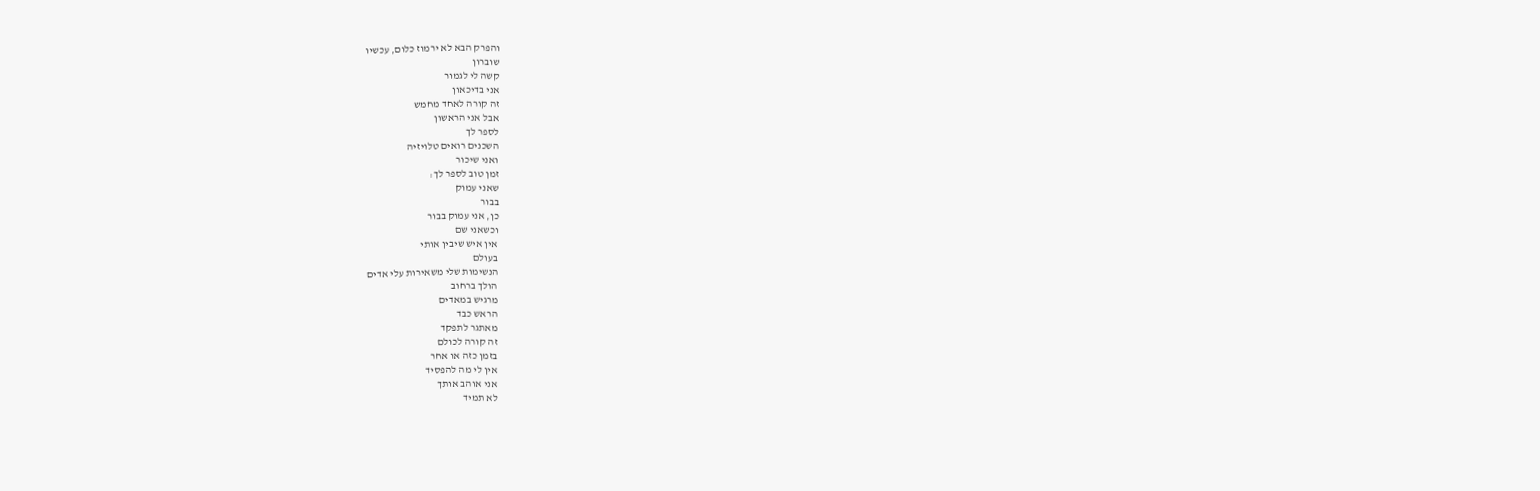והפרק הבא לא ירמוז כלום, עכשיו
שוברון
קשה לי לגמור
אני בדיכאון
זה קורה לאחד מחמש
אבל אני הראשון
לספר לך
השכנים רואים טלויזיה
ואני שיכור
זמן טוב לספר לך:
שאני עמוק
בבור
כן, אני עמוק בבור
וכשאני שם
אין איש שיבין אותי
בעולם
הנשימות שלי משאירות עלי אדים
הולך ברחוב
מרגיש במאדים
הראש כבד
מאתגר לתפקד
זה קורה לכולם
בזמן כזה או אחר
אין לי מה להפסיד
אני אוהב אותך
לא תמיד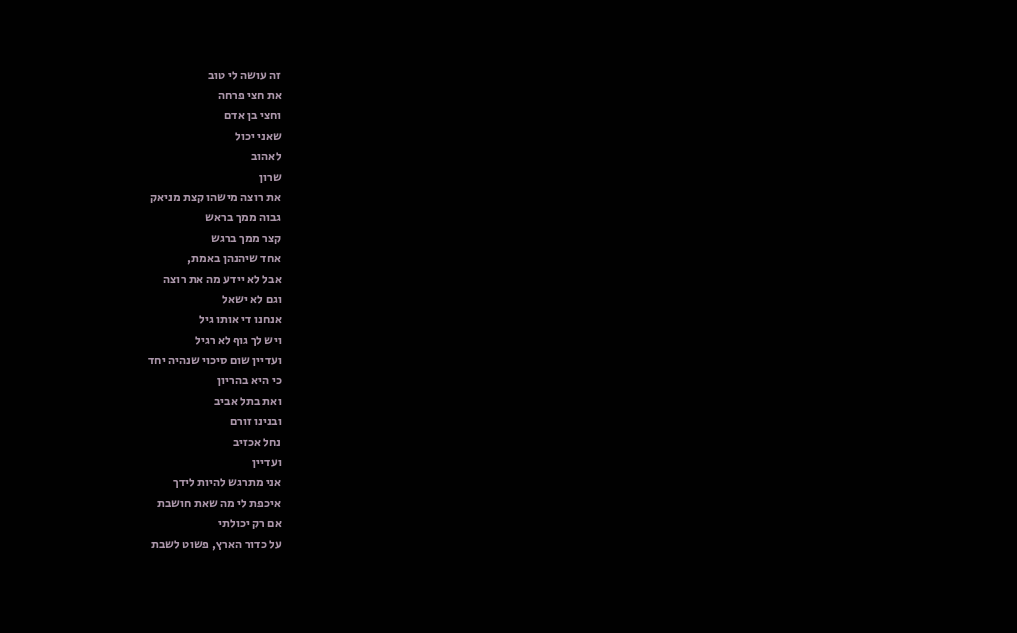זה עושה לי טוב
את חצי פרחה
וחצי בן אדם
שאני יכול
לאהוב
שרון
את רוצה מישהו קצת מניאק
גבוה ממך בראש
קצר ממך ברגש
אחד שיהנהן באמת,
אבל לא יידע מה את רוצה
וגם לא ישאל
אנחנו די אותו גיל
ויש לך גוף לא רגיל
ועדיין שום סיכוי שנהיה יחד
כי היא בהריון
ואת בתל אביב
ובנינו זורם
נחל אכזיב
ועדיין
אני מתרגש להיות לידך
איכפת לי מה שאת חושבת
אם רק יכולתי
על כדור הארץ, פשוט לשבת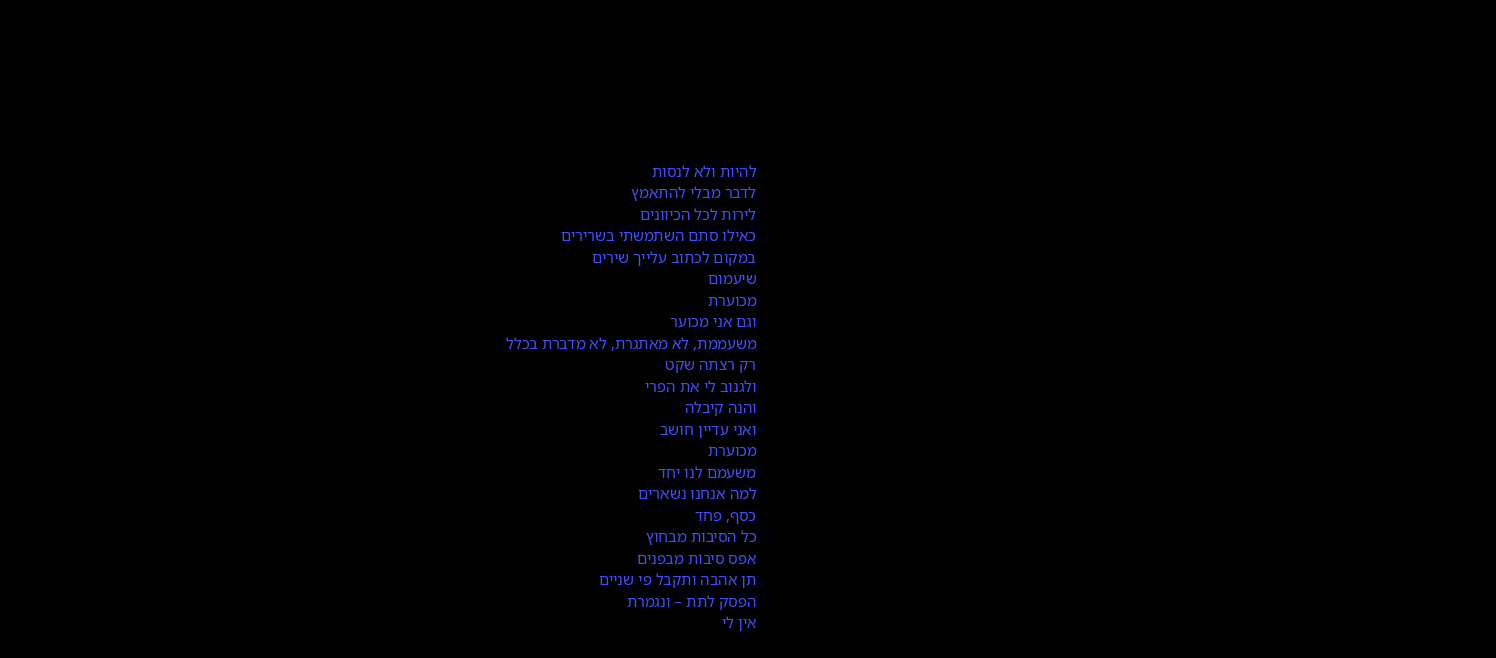להיות ולא לנסות
לדבר מבלי להתאמץ
לירות לכל הכיוונים
כאילו סתם השתמשתי בשרירים
במקום לכתוב עלייך שירים
שיעמום
מכוערת
וגם אני מכוער
משעממת, לא מאתגרת, לא מדברת בכלל
רק רצתה שקט
ולגנוב לי את הפרי
והנה קיבלה
ואני עדיין חושב
מכוערת
משעמם לנו יחד
למה אנחנו נשארים
כסף, פחד
כל הסיבות מבחוץ
אפס סיבות מבפנים
תן אהבה ותקבל פי שניים
הפסק לתת – ונגמרת
אין לי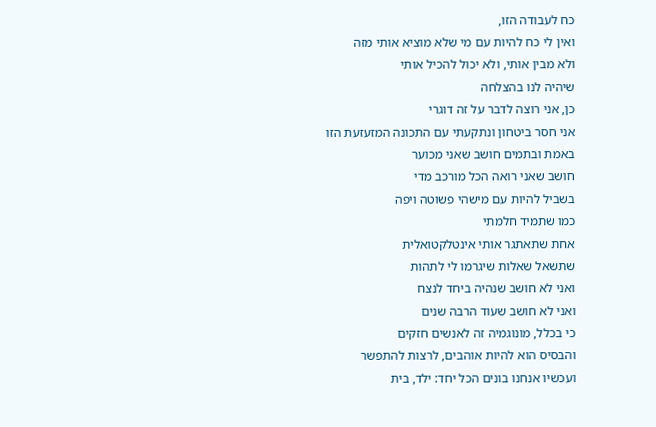כח לעבודה הזו,
ואין לי כח להיות עם מי שלא מוציא אותי מזה
ולא מבין אותי, ולא יכול להכיל אותי
שיהיה לנו בהצלחה
כן, אני רוצה לדבר על זה דוגרי
אני חסר ביטחון ונתקעתי עם התכונה המזעזעת הזו
באמת ובתמים חושב שאני מכוער
חושב שאני רואה הכל מורכב מדי
בשביל להיות עם מישהי פשוטה ויפה
כמו שתמיד חלמתי
אחת שתאתגר אותי אינטלקטואלית
שתשאל שאלות שיגרמו לי לתהות
ואני לא חושב שנהיה ביחד לנצח
ואני לא חושב שעוד הרבה שנים
כי בכלל, מונוגמיה זה לאנשים חזקים
והבסיס הוא להיות אוהבים, לרצות להתפשר
ועכשיו אנחנו בונים הכל יחד: ילד, בית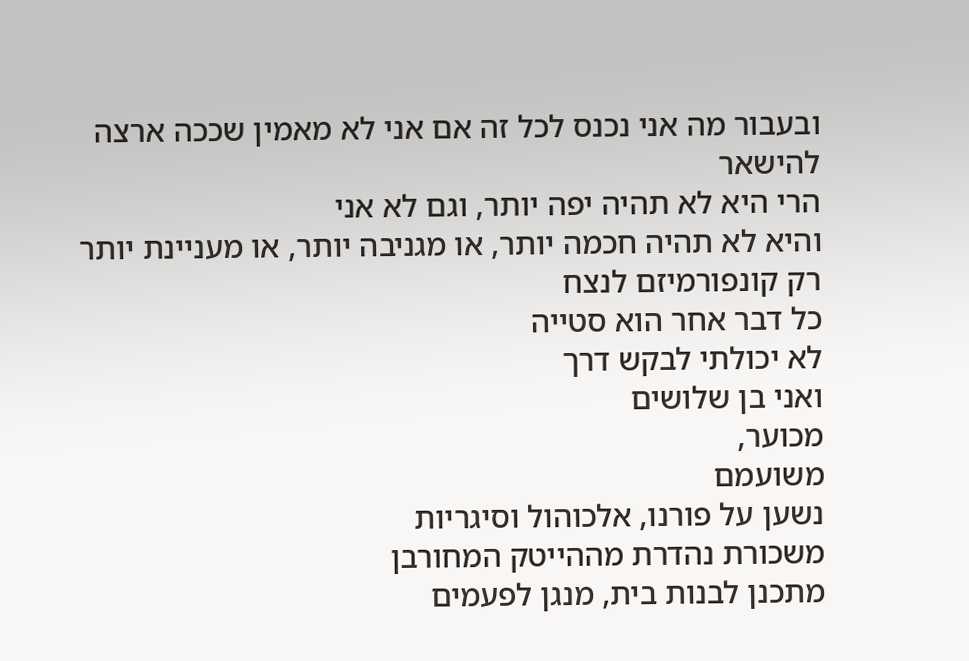ובעבור מה אני נכנס לכל זה אם אני לא מאמין שככה ארצה להישאר
הרי היא לא תהיה יפה יותר, וגם לא אני
והיא לא תהיה חכמה יותר, או מגניבה יותר, או מעניינת יותר
רק קונפורמיזם לנצח
כל דבר אחר הוא סטייה
לא יכולתי לבקש דרך
ואני בן שלושים
מכוער,
משועמם
נשען על פורנו, אלכוהול וסיגריות
משכורת נהדרת מההייטק המחורבן
מתכנן לבנות בית, מנגן לפעמים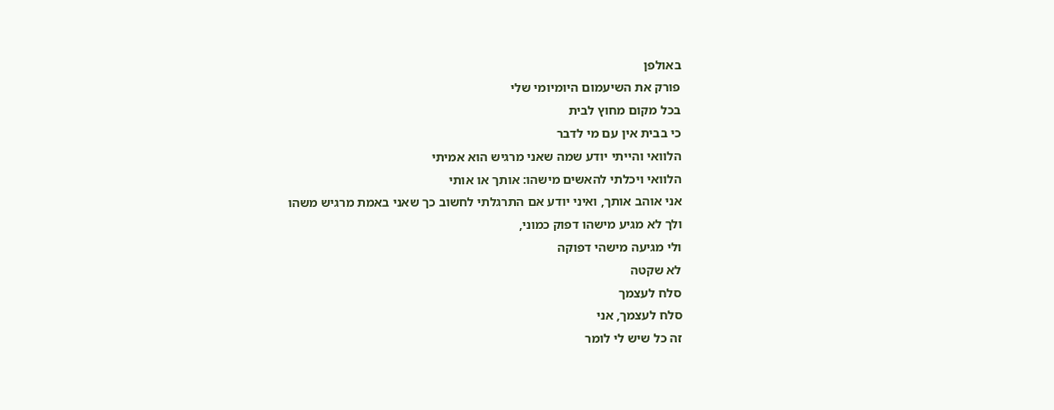באולפן
פורק את השיעמום היומיומי שלי
בכל מקום מחוץ לבית
כי בבית אין עם מי לדבר
הלוואי והייתי יודע שמה שאני מרגיש הוא אמיתי
הלוואי ויכלתי להאשים מישהו: אותך או אותי
אני אוהב אותך, ואיני יודע אם התרגלתי לחשוב כך שאני באמת מרגיש משהו
ולך לא מגיע מישהו דפוק כמוני,
ולי מגיעה מישהי דפוקה
לא שקטה
סלח לעצמך
סלח לעצמך, אני
זה כל שיש לי לומר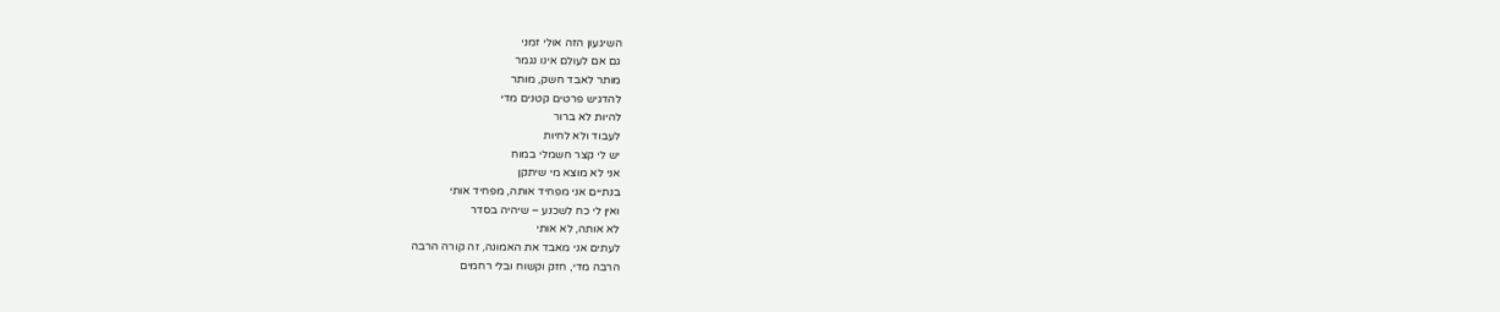השיגעון הזה אולי זמני
גם אם לעולם אינו נגמר
מותר לאבד חשק, מותר
להדגיש פרטים קטנים מדי
להיות לא ברור
לעבוד ולא לחיות
יש לי קצר חשמלי במוח
אני לא מוצא מי שיתקן
בנתיים אני מפחיד אותה, מפחיד אותי
ואין לי כח לשכנע – שיהיה בסדר
לא אותה, לא אותי
לעתים אני מאבד את האמונה, זה קורה הרבה
הרבה מדי, חזק וקשוח ובלי רחמים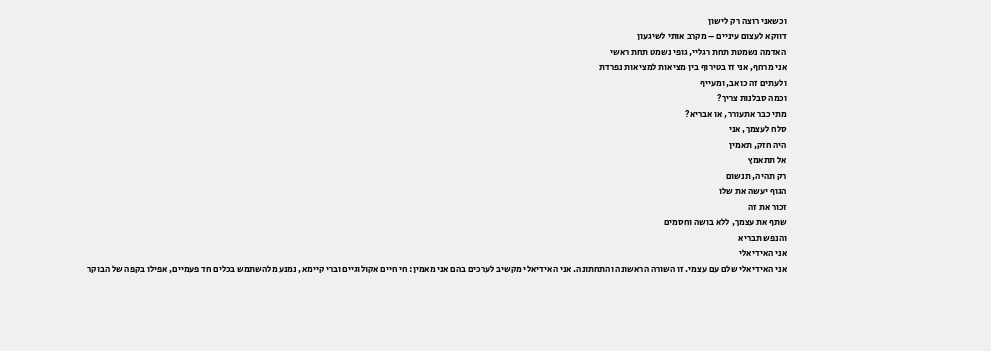וכשאני רוצה רק לישון
דווקא לעצום עיניים – מקרב אותי לשיגעון
האדמה נשמטת תחת רגליי, גופי נשמט תחת ראשי
אני מרחף, אני זז בטירוף בין מציאות למציאות נפרדת
ולעתים זה כואב, ומעייף
וכמה סבלנות צריך?
מתי כבר אתעורר, או אבריא?
סלח לעצמך, אני
היה חזק, תאמין
אל תתאמץ
רק תהיה, תנשום
הגוף יעשה את שלו
זכור את זה
שתף את עצמך, ללא בושה וחסמים
והנפש תבריא
אני האידיאלי
אני האידיאלי שלם עם עצמי. זו השורה הראשונה והתחתונה. אני האידיאלי מקשיב לערכים בהם אני מאמין: חי חיים אקולוגיים וברי קיימא, נמנע מלהשתמש בכלים חד פעמיים, אפילו בקפה של הבוקר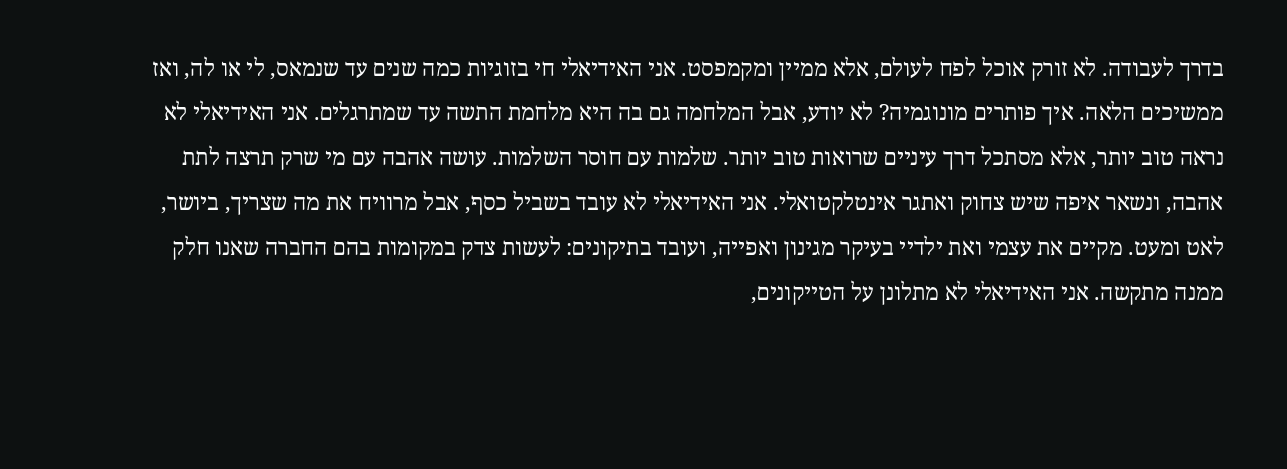בדרך לעבודה. לא זורק אוכל לפח לעולם, אלא ממיין ומקמפסט. אני האידיאלי חי בזוגיות כמה שנים עד שנמאס, לי או לה, ואז ממשיכים הלאה. איך פותרים מונוגמיה? לא יודע, אבל המלחמה גם בה היא מלחמת התשה עד שמתרגלים. אני האידיאלי לא נראה טוב יותר, אלא מסתכל דרך עיניים שרואות טוב יותר. שלמות עם חוסר השלמות. עושה אהבה עם מי שרק תרצה לתת אהבה, ונשאר איפה שיש צחוק ואתגר אינטלקטואלי. אני האידיאלי לא עובד בשביל כסף, אבל מרוויח את מה שצריך, ביושר, לאט ומעט. מקיים את עצמי ואת ילדיי בעיקר מגינון ואפייה, ועובד בתיקונים: לעשות צדק במקומות בהם החברה שאנו חלק ממנה מתקשה. אני האידיאלי לא מתלונן על הטייקונים,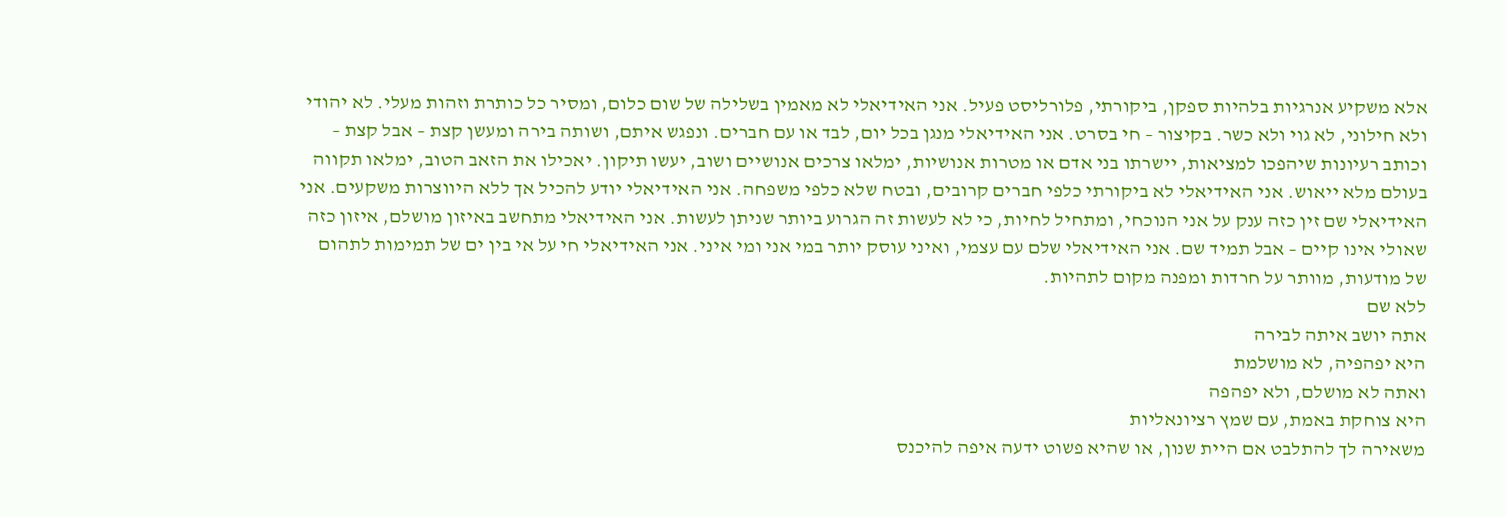אלא משקיע אנרגיות בלהיות ספקן, ביקורתי, פלורליסט פעיל. אני האידיאלי לא מאמין בשלילה של שום כלום, ומסיר כל כותרת וזהות מעלי. לא יהודי ולא חילוני, לא גוי ולא כשר. בקיצור – חי בסרט. אני האידיאלי מנגן בכל יום, לבד או עם חברים. ונפגש איתם, ושותה בירה ומעשן קצת – אבל קצת – וכותב רעיונות שיהפכו למציאות, יישרתו בני אדם או מטרות אנושיות, ימלאו צרכים אנושיים ושוב, יעשו תיקון. יאכילו את הזאב הטוב, ימלאו תקווה בעולם מלא ייאוש. אני האידיאלי לא ביקורתי כלפי חברים קרובים, ובטח שלא כלפי משפחה. אני האידיאלי יודע להכיל אך ללא היווצרות משקעים. אני האידיאלי שם זין כזה ענק על אני הנוכחי, ומתחיל לחיות, כי לא לעשות זה הגרוע ביותר שניתן לעשות. אני האידיאלי מתחשב באיזון מושלם, איזון כזה שאולי אינו קיים – אבל תמיד שם. אני האידיאלי שלם עם עצמי, ואיני עוסק יותר במי אני ומי איני. אני האידיאלי חי על אי בין ים של תמימות לתהום של מודעות, מוותר על חרדות ומפנה מקום לתהיות.
ללא שם
אתה יושב איתה לבירה
היא יפהפיה, לא מושלמת
ואתה לא מושלם, ולא יפהפה
היא צוחקת באמת, עם שמץ רציונאליות
משאירה לך להתלבט אם היית שנון, או שהיא פשוט ידעה איפה להיכנס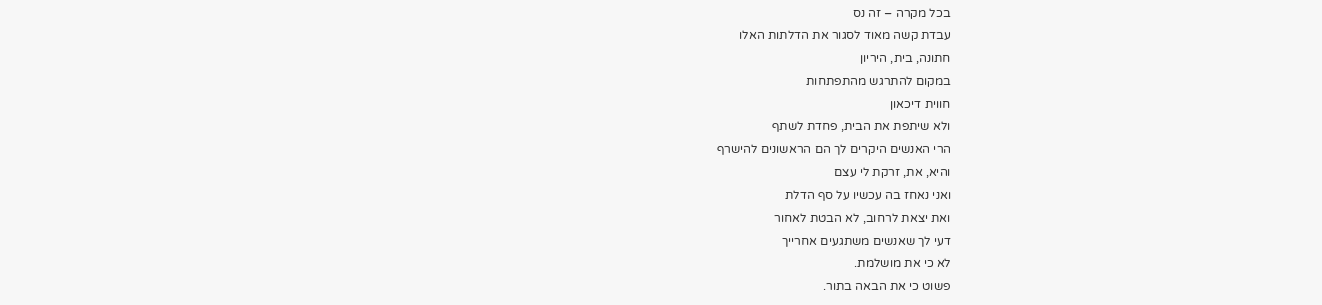בכל מקרה – זה נס
עבדת קשה מאוד לסגור את הדלתות האלו
חתונה, בית, היריון
במקום להתרגש מהתפתחות
חווית דיכאון
ולא שיתפת את הבית, פחדת לשתף
הרי האנשים היקרים לך הם הראשונים להישרף
והיא, את, זרקת לי עצם
ואני נאחז בה עכשיו על סף הדלת
ואת יצאת לרחוב, לא הבטת לאחור
דעי לך שאנשים משתגעים אחרייך
לא כי את מושלמת.
פשוט כי את הבאה בתור.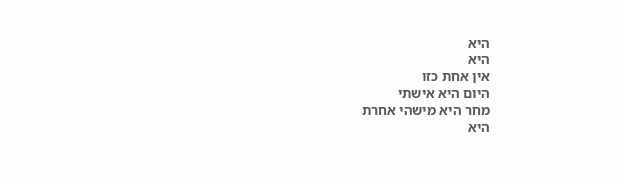היא
היא
אין אחת כזו
היום היא אישתי
מחר היא מישהי אחרת
היא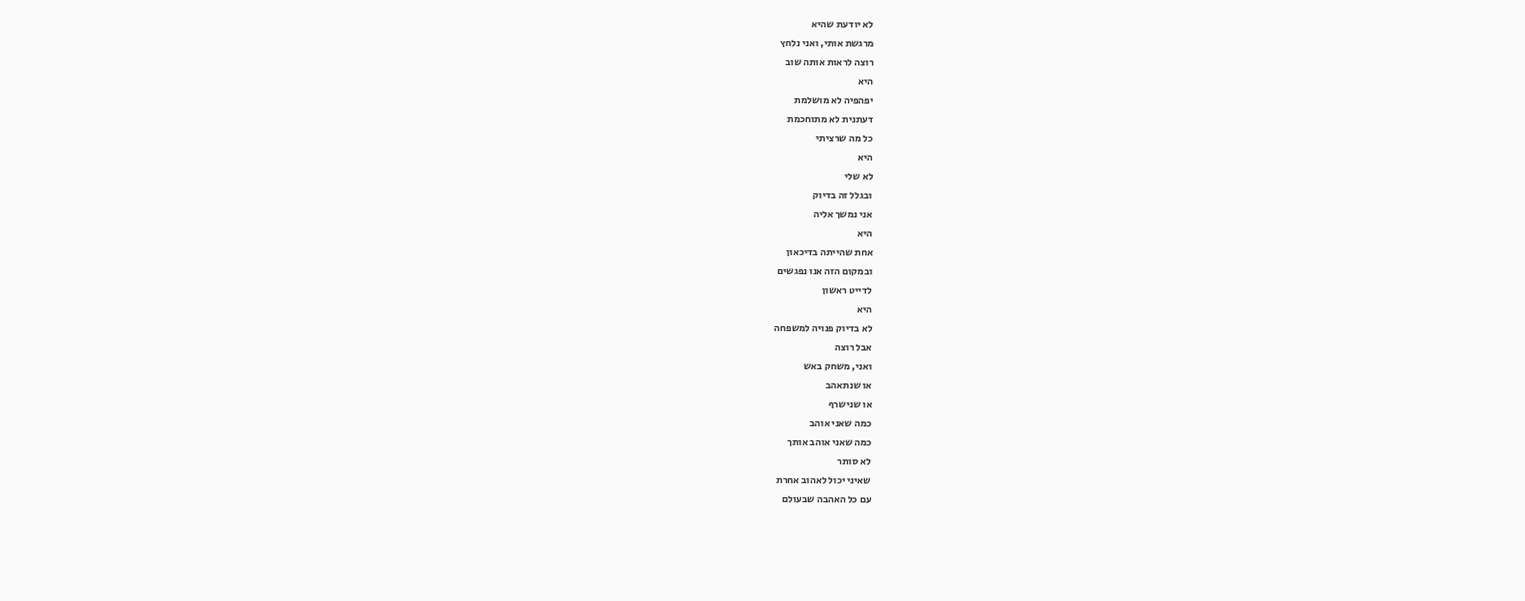לא יודעת שהיא
מרגשת אותי, ואני נלחץ
רוצה לראות אותה שוב
היא
יפהפיה לא מושלמת
דעתנית לא מתוחכמת
כל מה שרציתי
היא
לא שלי
ובגלל זה בדיוק
אני נמשך אליה
היא
אחת שהייתה בדיכאון
ובמקום הזה אנו נפגשים
לדייט ראשון
היא
לא בדיוק פנויה למשפחה
אבל רוצה
ואני, משחק באש
או שנתאהב
או שנישרף
כמה שאני אוהב
כמה שאני אוהב אותך
לא סותר
שאיני יכול לאהוב אחרת
עם כל האהבה שבעולם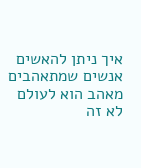איך ניתן להאשים
אנשים שמתאהבים
מאהב הוא לעולם
לא זה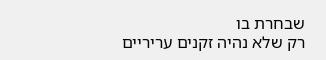שבחרת בו
רק שלא נהיה זקנים עריריים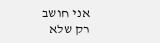אני חושב
רק שלא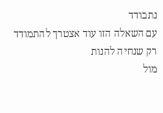נתבודד
עם השאלה הזו עוד אצטרך להתמודד
רק שנחיה להנות
מול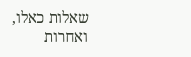שאלות כאלו,
ואחרות